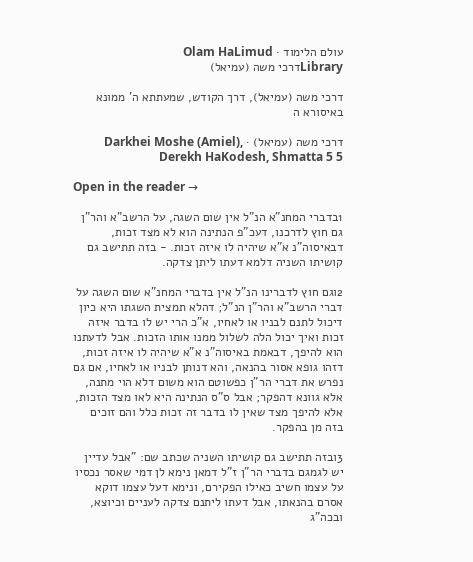עולם הלימוד · Olam HaLimud
Libraryדרכי משה (עמיאל)

דרכי משה (עמיאל), דרך הקודש, שמעתתא ה' ממונא באיסורא ה

דרכי משה (עמיאל) · Darkhei Moshe (Amiel), Derekh HaKodesh, Shmatta 5 5

Open in the reader →

1בדברי המחנ"א הנ"ל אין שום השגה, על הרשב"א והר"ן גם חוץ לדרכנו, דעכ"פ הנתינה הוא לא מצד זכות, דבאיסוה"נ א"א שיהיה לו איזה זכות. - בזה תתישב גם קושיתו השניה דלמא דעתו ליתן צדקה.

2וגם חוץ לדברינו הנ"ל אין בדברי המחנ"א שום השגה על דברי הרשב"א והר"ן הנ"ל; דהלא תמצית השגתו היא כיון דיכול לתנם לבניו או לאחיו, א"כ הרי יש לו בדבר איזה זכות ואיך יכול הלה לשלול ממנו אותו הזכות. אבל לדעתנו הוא להיפך, דבאמת באיסוה"נ א"א שיהיה לו איזה זכות, דזהו גופא אסור בהנאה, והא דנותן לבניו או לאחיו, אם גם נפרש את דברי הר"ן כפשוטם הוא משום דלא הוי מתנה, אלא גוונא דהפקר; אבל ס"ס הנתינה היא לאו מצד הזכות, אלא להיפך מצד שאין לו בדבר זה זכות כלל והם זוכים בזה מן בהפקר.

3ובזה תתישב גם קושיתו השניה שכתב שם: "אבל עדיין יש לגמגם בדברי הר"ן ז"ל דמאן נימא לן דמי שאסר נכסיו על עצמו חשיב כאילו הפקירם, ונימא דעל עצמו דוקא אסרם בהנאתו, אבל דעתו ליתנם צדקה לעניים וכיוצא, ובכה"ג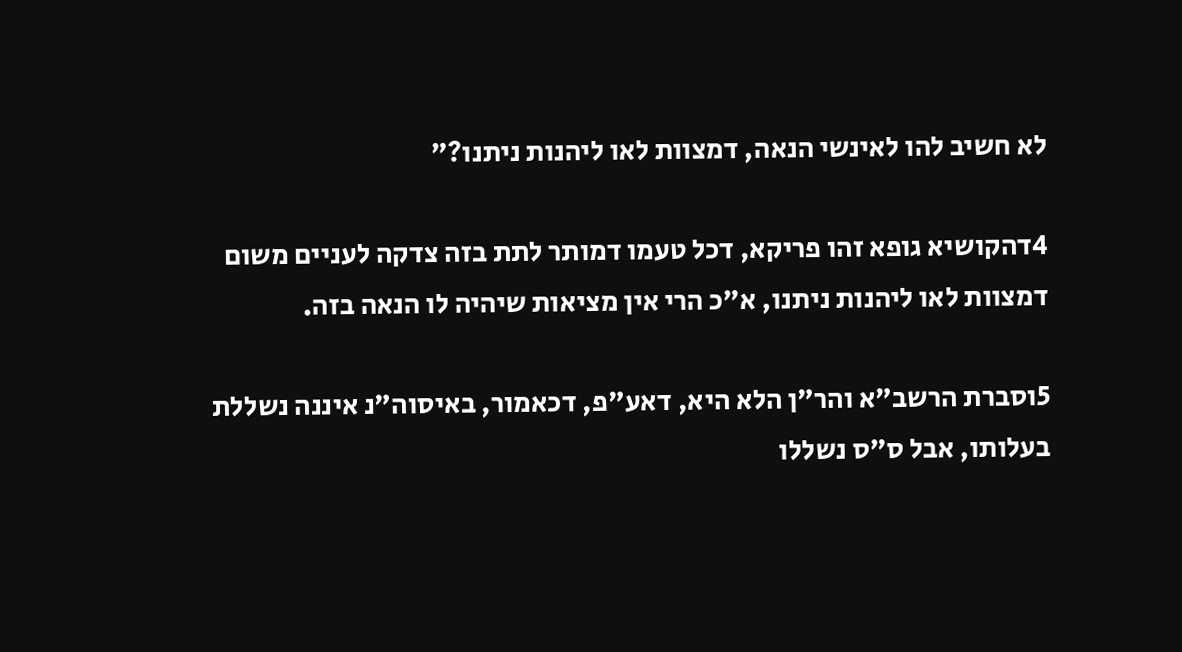לא חשיב להו לאינשי הנאה, דמצוות לאו ליהנות ניתנו?"

4דהקושיא גופא זהו פריקא, דכל טעמו דמותר לתת בזה צדקה לעניים משום דמצוות לאו ליהנות ניתנו, א"כ הרי אין מציאות שיהיה לו הנאה בזה.

5וסברת הרשב"א והר"ן הלא היא, דאע"פ, דכאמור, באיסוה"נ איננה נשללת בעלותו, אבל ס"ס נשללו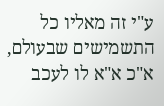ע"י זה מאליו כל התשמישים שבעולם, א"כ א"א לו לעכב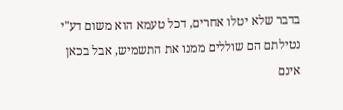בדבר שלא יטלו אחרים, דכל טעמא הוא משום דע"י נטילתם הם שוללים ממנו את התשמיש, אבל בכאן אינם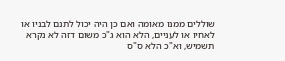שוללים ממנו מאומה ואם כן היה יכול לתנם לבניו או לאחיו או לעניים, הלא הוא ג"כ משום דזה לא נקרא תשמיש, וא"כ הלא ס"ס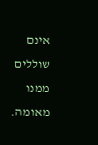אינם שוללים ממנו מאומה.